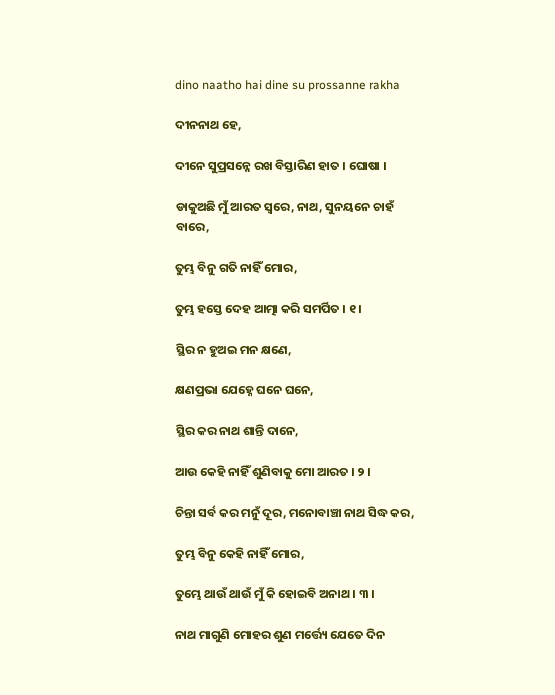dino naatho hai dine su prossanne rakha

ଦୀନନାଥ ହେ,

ଦୀନେ ସୁପ୍ରସନ୍ନେ ରଖ ବିସ୍ତାରିଣ ହାତ । ଘୋଷା ।

ଡାକୁଅଛି ମୁଁ ଆରତ ସ୍ୱରେ, ନାଥ, ସୁନୟନେ ଚାହଁ ବାରେ,

ତୁମ୍ଭ ବିନୁ ଗତି ନାହିଁ ମୋର,

ତୁମ୍ଭ ହସ୍ତେ ଦେହ ଆତ୍ମା କରି ସମର୍ପିତ । ୧ ।

ସ୍ଥିର ନ ହୁଅଇ ମନ କ୍ଷଣେ,

କ୍ଷଣପ୍ରଭା ଯେହ୍ନେ ଘନେ ଘନେ,

ସ୍ଥିର କର ନାଥ ଶାନ୍ତି ଦାନେ,

ଆଉ କେହି ନାହିଁ ଶୁଣିବାକୁ ମୋ ଆରତ । ୨ ।

ଚିନ୍ତା ସର୍ବ କର ମନୁଁ ଦୂର, ମନୋବାଞ୍ଚା ନାଥ ସିଦ୍ଧ କର,

ତୁମ୍ଭ ବିନୁ କେହି ନାହିଁ ମୋର,

ତୁମ୍ଭେ ଥାଉଁ ଥାଉଁ ମୁଁ କି ହୋଇବି ଅନାଥ । ୩ ।

ନାଥ ମାଗୁଣି ମୋହର ଶୁଣ ମର୍ତ୍ତ୍ୟେ ଯେତେ ଦିନ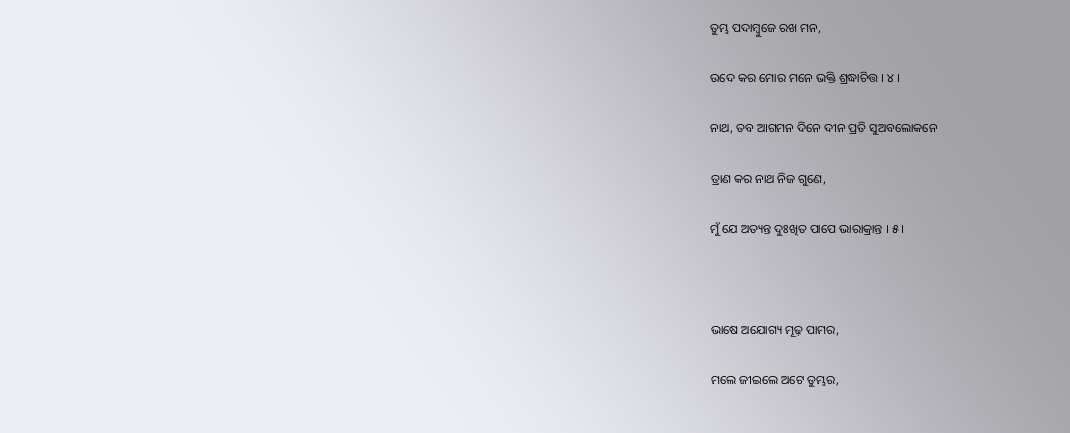ତୁମ୍ଭ ପଦାମ୍ବୁଜେ ରଖ ମନ,

ଉଦେ କର ମୋର ମନେ ଭକ୍ତି ଶ୍ରଦ୍ଧାଚିତ୍ତ । ୪ ।

ନାଥ, ତବ ଆଗମନ ଦିନେ ଦୀନ ପ୍ରତି ସୁଅବଲୋକନେ

ତ୍ରାଣ କର ନାଥ ନିଜ ଗୁଣେ,

ମୁଁ ଯେ ଅତ୍ୟନ୍ତ ଦୁଃଖିତ ପାପେ ଭାରାକ୍ରାନ୍ତ । ୫ ।



ଭାଷେ ଅଯୋଗ୍ୟ ମୂଢ଼ ପାମର,

ମଲେ ଜୀଇଲେ ଅଟେ ତୁମ୍ଭର,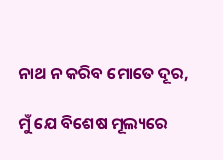ନାଥ ନ କରିବ ମୋତେ ଦୂର,

ମୁଁ ଯେ ବିଶେଷ ମୂଲ୍ୟରେ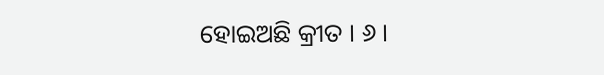ହୋଇଅଛି କ୍ରୀତ । ୬ ।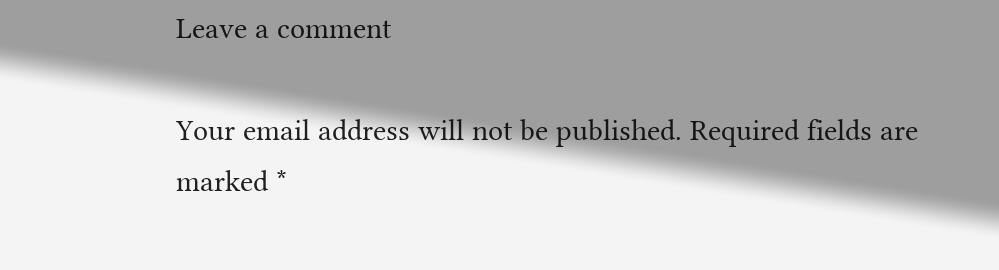Leave a comment

Your email address will not be published. Required fields are marked *